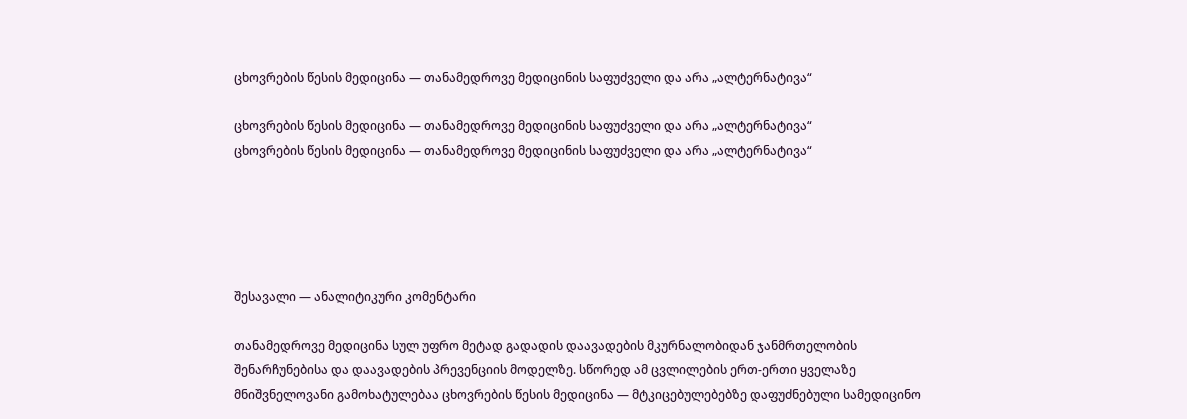ცხოვრების წესის მედიცინა — თანამედროვე მედიცინის საფუძველი და არა „ალტერნატივა“

ცხოვრების წესის მედიცინა — თანამედროვე მედიცინის საფუძველი და არა „ალტერნატივა“
ცხოვრების წესის მედიცინა — თანამედროვე მედიცინის საფუძველი და არა „ალტერნატივა“





შესავალი — ანალიტიკური კომენტარი

თანამედროვე მედიცინა სულ უფრო მეტად გადადის დაავადების მკურნალობიდან ჯანმრთელობის შენარჩუნებისა და დაავადების პრევენციის მოდელზე. სწორედ ამ ცვლილების ერთ-ერთი ყველაზე მნიშვნელოვანი გამოხატულებაა ცხოვრების წესის მედიცინა — მტკიცებულებებზე დაფუძნებული სამედიცინო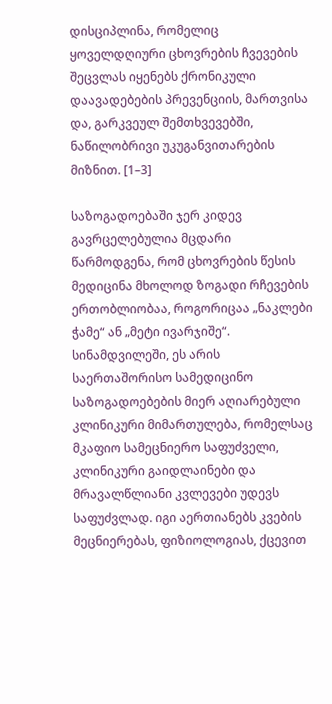დისციპლინა, რომელიც ყოველდღიური ცხოვრების ჩვევების შეცვლას იყენებს ქრონიკული დაავადებების პრევენციის, მართვისა და, გარკვეულ შემთხვევებში, ნაწილობრივი უკუგანვითარების მიზნით. [1–3]

საზოგადოებაში ჯერ კიდევ გავრცელებულია მცდარი წარმოდგენა, რომ ცხოვრების წესის მედიცინა მხოლოდ ზოგადი რჩევების ერთობლიობაა, როგორიცაა „ნაკლები ჭამე“ ან „მეტი ივარჯიშე“. სინამდვილეში, ეს არის საერთაშორისო სამედიცინო საზოგადოებების მიერ აღიარებული კლინიკური მიმართულება, რომელსაც მკაფიო სამეცნიერო საფუძველი, კლინიკური გაიდლაინები და მრავალწლიანი კვლევები უდევს საფუძვლად. იგი აერთიანებს კვების მეცნიერებას, ფიზიოლოგიას, ქცევით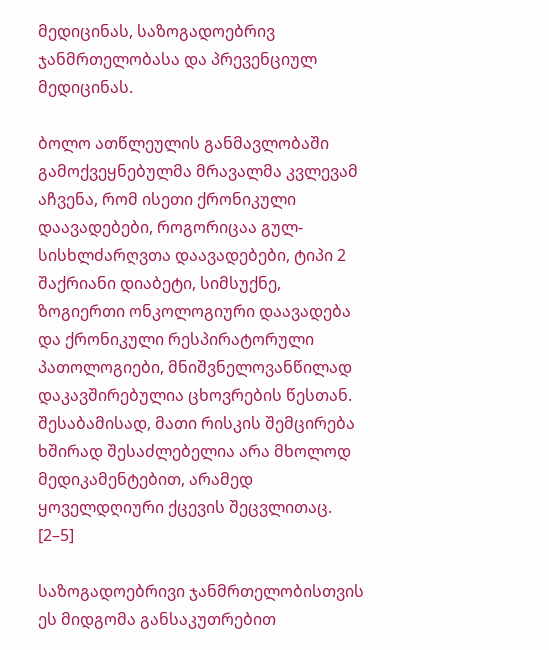მედიცინას, საზოგადოებრივ ჯანმრთელობასა და პრევენციულ მედიცინას.

ბოლო ათწლეულის განმავლობაში გამოქვეყნებულმა მრავალმა კვლევამ აჩვენა, რომ ისეთი ქრონიკული დაავადებები, როგორიცაა გულ-სისხლძარღვთა დაავადებები, ტიპი 2 შაქრიანი დიაბეტი, სიმსუქნე, ზოგიერთი ონკოლოგიური დაავადება და ქრონიკული რესპირატორული პათოლოგიები, მნიშვნელოვანწილად დაკავშირებულია ცხოვრების წესთან. შესაბამისად, მათი რისკის შემცირება ხშირად შესაძლებელია არა მხოლოდ მედიკამენტებით, არამედ ყოველდღიური ქცევის შეცვლითაც. [2–5]

საზოგადოებრივი ჯანმრთელობისთვის ეს მიდგომა განსაკუთრებით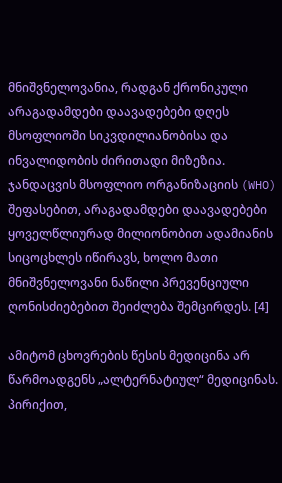მნიშვნელოვანია, რადგან ქრონიკული არაგადამდები დაავადებები დღეს მსოფლიოში სიკვდილიანობისა და ინვალიდობის ძირითადი მიზეზია. ჯანდაცვის მსოფლიო ორგანიზაციის (WHO) შეფასებით, არაგადამდები დაავადებები ყოველწლიურად მილიონობით ადამიანის სიცოცხლეს იწირავს, ხოლო მათი მნიშვნელოვანი ნაწილი პრევენციული ღონისძიებებით შეიძლება შემცირდეს. [4]

ამიტომ ცხოვრების წესის მედიცინა არ წარმოადგენს „ალტერნატიულ“ მედიცინას. პირიქით,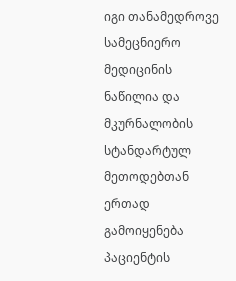იგი თანამედროვე სამეცნიერო მედიცინის ნაწილია და მკურნალობის სტანდარტულ მეთოდებთან ერთად გამოიყენება პაციენტის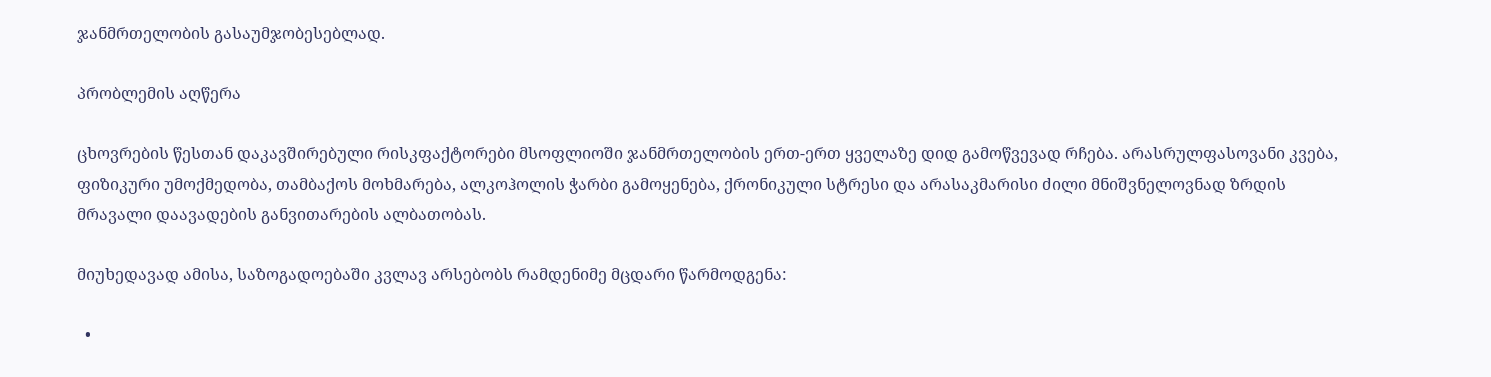ჯანმრთელობის გასაუმჯობესებლად.

პრობლემის აღწერა

ცხოვრების წესთან დაკავშირებული რისკფაქტორები მსოფლიოში ჯანმრთელობის ერთ-ერთ ყველაზე დიდ გამოწვევად რჩება. არასრულფასოვანი კვება, ფიზიკური უმოქმედობა, თამბაქოს მოხმარება, ალკოჰოლის ჭარბი გამოყენება, ქრონიკული სტრესი და არასაკმარისი ძილი მნიშვნელოვნად ზრდის მრავალი დაავადების განვითარების ალბათობას.

მიუხედავად ამისა, საზოგადოებაში კვლავ არსებობს რამდენიმე მცდარი წარმოდგენა:

  •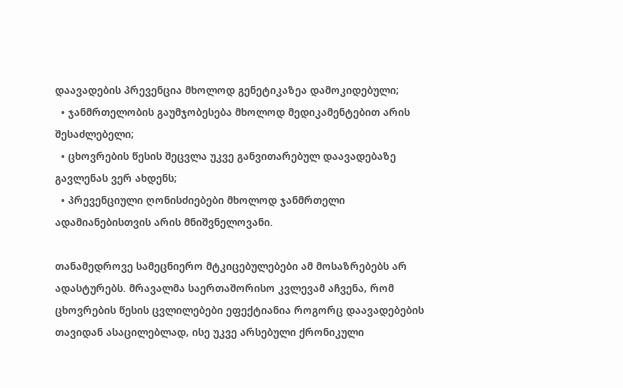დაავადების პრევენცია მხოლოდ გენეტიკაზეა დამოკიდებული;
  • ჯანმრთელობის გაუმჯობესება მხოლოდ მედიკამენტებით არის შესაძლებელი;
  • ცხოვრების წესის შეცვლა უკვე განვითარებულ დაავადებაზე გავლენას ვერ ახდენს;
  • პრევენციული ღონისძიებები მხოლოდ ჯანმრთელი ადამიანებისთვის არის მნიშვნელოვანი.

თანამედროვე სამეცნიერო მტკიცებულებები ამ მოსაზრებებს არ ადასტურებს. მრავალმა საერთაშორისო კვლევამ აჩვენა, რომ ცხოვრების წესის ცვლილებები ეფექტიანია როგორც დაავადებების თავიდან ასაცილებლად, ისე უკვე არსებული ქრონიკული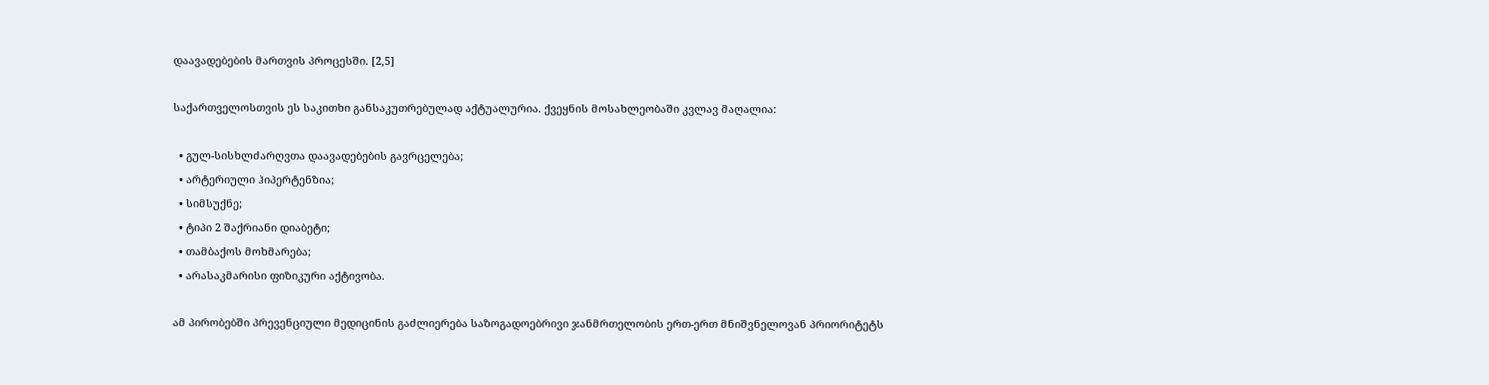დაავადებების მართვის პროცესში. [2,5]

საქართველოსთვის ეს საკითხი განსაკუთრებულად აქტუალურია. ქვეყნის მოსახლეობაში კვლავ მაღალია:

  • გულ-სისხლძარღვთა დაავადებების გავრცელება;
  • არტერიული ჰიპერტენზია;
  • სიმსუქნე;
  • ტიპი 2 შაქრიანი დიაბეტი;
  • თამბაქოს მოხმარება;
  • არასაკმარისი ფიზიკური აქტივობა.

ამ პირობებში პრევენციული მედიცინის გაძლიერება საზოგადოებრივი ჯანმრთელობის ერთ-ერთ მნიშვნელოვან პრიორიტეტს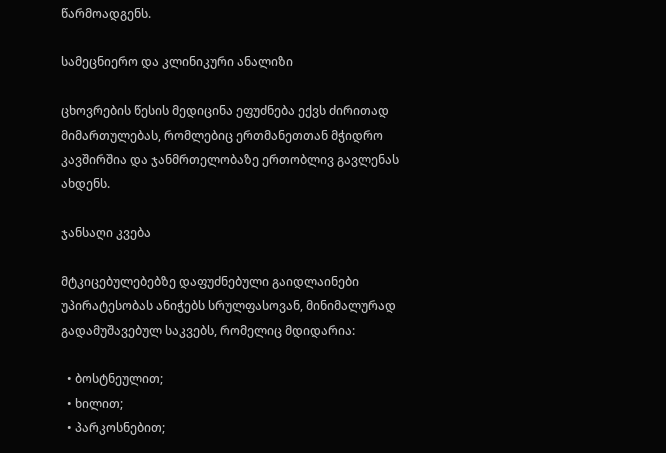წარმოადგენს.

სამეცნიერო და კლინიკური ანალიზი

ცხოვრების წესის მედიცინა ეფუძნება ექვს ძირითად მიმართულებას, რომლებიც ერთმანეთთან მჭიდრო კავშირშია და ჯანმრთელობაზე ერთობლივ გავლენას ახდენს.

ჯანსაღი კვება

მტკიცებულებებზე დაფუძნებული გაიდლაინები უპირატესობას ანიჭებს სრულფასოვან, მინიმალურად გადამუშავებულ საკვებს, რომელიც მდიდარია:

  • ბოსტნეულით;
  • ხილით;
  • პარკოსნებით;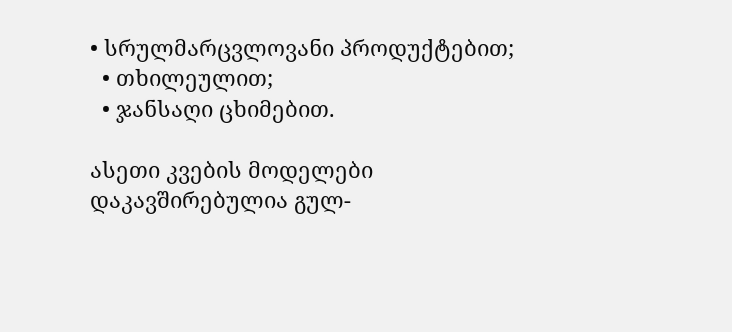• სრულმარცვლოვანი პროდუქტებით;
  • თხილეულით;
  • ჯანსაღი ცხიმებით.

ასეთი კვების მოდელები დაკავშირებულია გულ-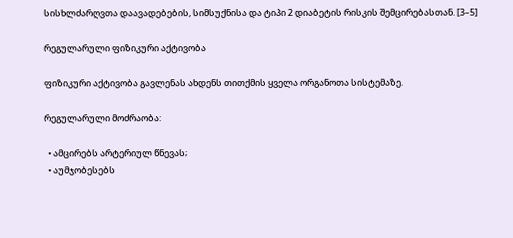სისხლძარღვთა დაავადებების, სიმსუქნისა და ტიპი 2 დიაბეტის რისკის შემცირებასთან. [3–5]

რეგულარული ფიზიკური აქტივობა

ფიზიკური აქტივობა გავლენას ახდენს თითქმის ყველა ორგანოთა სისტემაზე.

რეგულარული მოძრაობა:

  • ამცირებს არტერიულ წნევას;
  • აუმჯობესებს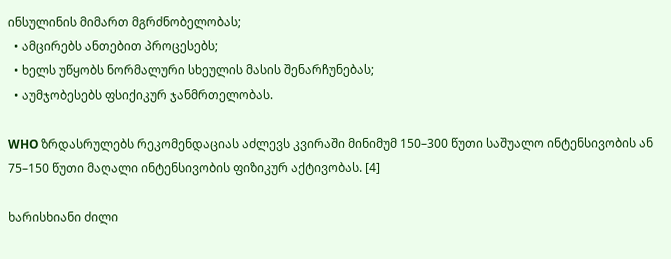ინსულინის მიმართ მგრძნობელობას;
  • ამცირებს ანთებით პროცესებს;
  • ხელს უწყობს ნორმალური სხეულის მასის შენარჩუნებას;
  • აუმჯობესებს ფსიქიკურ ჯანმრთელობას.

WHO ზრდასრულებს რეკომენდაციას აძლევს კვირაში მინიმუმ 150–300 წუთი საშუალო ინტენსივობის ან 75–150 წუთი მაღალი ინტენსივობის ფიზიკურ აქტივობას. [4]

ხარისხიანი ძილი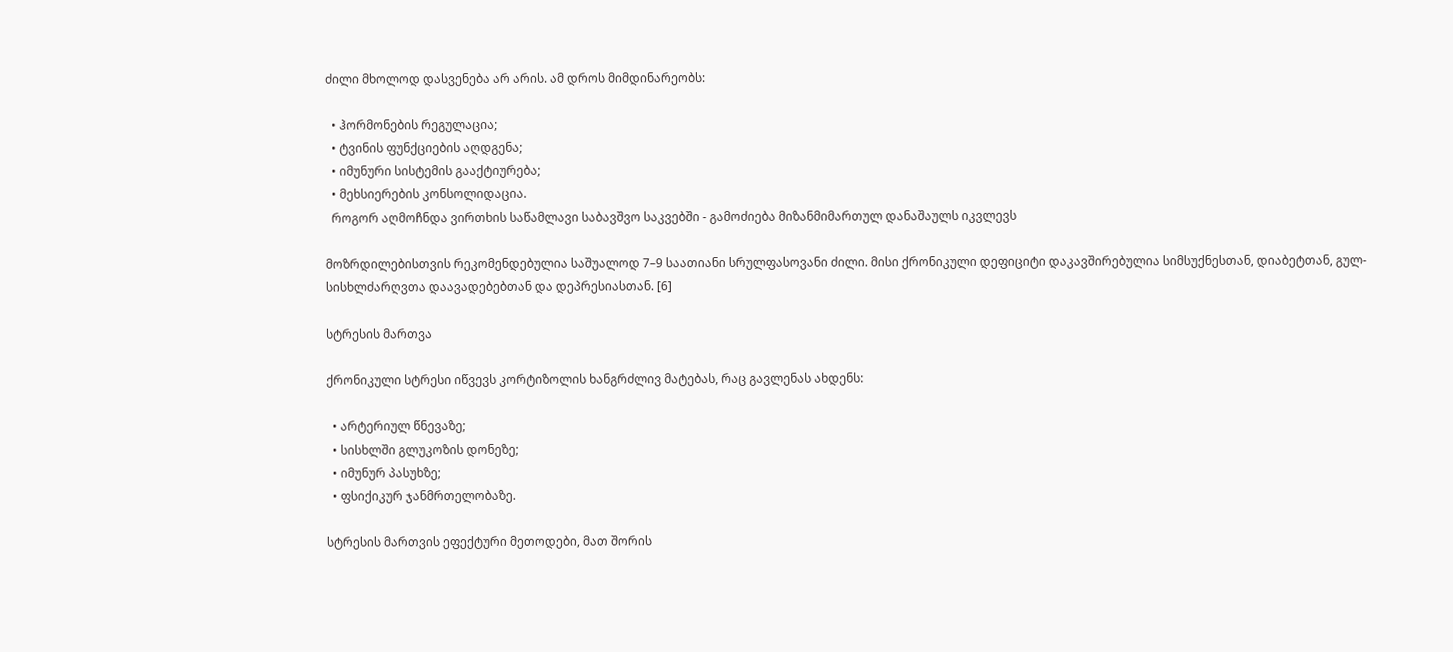ძილი მხოლოდ დასვენება არ არის. ამ დროს მიმდინარეობს:

  • ჰორმონების რეგულაცია;
  • ტვინის ფუნქციების აღდგენა;
  • იმუნური სისტემის გააქტიურება;
  • მეხსიერების კონსოლიდაცია.
  როგორ აღმოჩნდა ვირთხის საწამლავი საბავშვო საკვებში - გამოძიება მიზანმიმართულ დანაშაულს იკვლევს

მოზრდილებისთვის რეკომენდებულია საშუალოდ 7–9 საათიანი სრულფასოვანი ძილი. მისი ქრონიკული დეფიციტი დაკავშირებულია სიმსუქნესთან, დიაბეტთან, გულ-სისხლძარღვთა დაავადებებთან და დეპრესიასთან. [6]

სტრესის მართვა

ქრონიკული სტრესი იწვევს კორტიზოლის ხანგრძლივ მატებას, რაც გავლენას ახდენს:

  • არტერიულ წნევაზე;
  • სისხლში გლუკოზის დონეზე;
  • იმუნურ პასუხზე;
  • ფსიქიკურ ჯანმრთელობაზე.

სტრესის მართვის ეფექტური მეთოდები, მათ შორის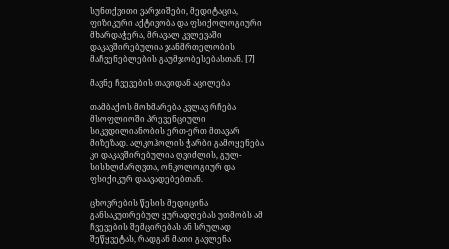სუნთქვითი ვარჯიშები, მედიტაცია, ფიზიკური აქტივობა და ფსიქოლოგიური მხარდაჭერა, მრავალ კვლევაში დაკავშირებულია ჯანმრთელობის მაჩვენებლების გაუმჯობესებასთან. [7]

მავნე ჩვევების თავიდან აცილება

თამბაქოს მოხმარება კვლავ რჩება მსოფლიოში პრევენციული სიკვდილიანობის ერთ-ერთ მთავარ მიზეზად. ალკოჰოლის ჭარბი გამოყენება კი დაკავშირებულია ღვიძლის, გულ-სისხლძარღვთა, ონკოლოგიურ და ფსიქიკურ დაავადებებთან.

ცხოვრების წესის მედიცინა განსაკუთრებულ ყურადღებას უთმობს ამ ჩვევების შემცირებას ან სრულად შეწყვეტას, რადგან მათი გავლენა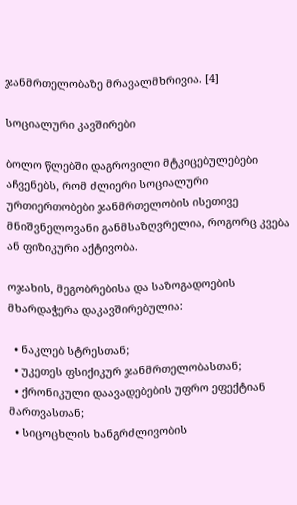ჯანმრთელობაზე მრავალმხრივია. [4]

სოციალური კავშირები

ბოლო წლებში დაგროვილი მტკიცებულებები აჩვენებს, რომ ძლიერი სოციალური ურთიერთობები ჯანმრთელობის ისეთივე მნიშვნელოვანი განმსაზღვრელია, როგორც კვება ან ფიზიკური აქტივობა.

ოჯახის, მეგობრებისა და საზოგადოების მხარდაჭერა დაკავშირებულია:

  • ნაკლებ სტრესთან;
  • უკეთეს ფსიქიკურ ჯანმრთელობასთან;
  • ქრონიკული დაავადებების უფრო ეფექტიან მართვასთან;
  • სიცოცხლის ხანგრძლივობის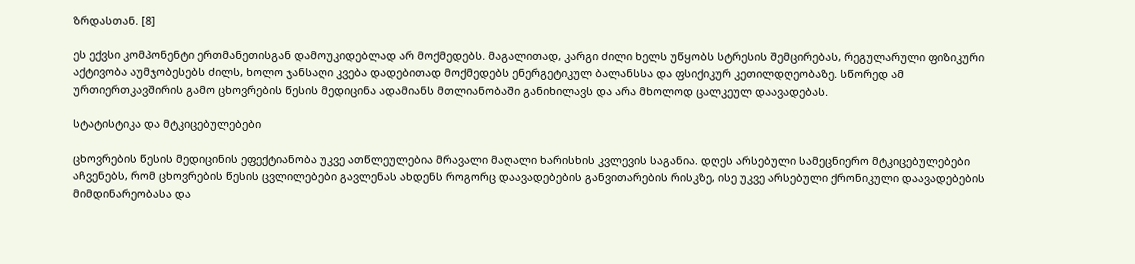ზრდასთან. [8]

ეს ექვსი კომპონენტი ერთმანეთისგან დამოუკიდებლად არ მოქმედებს. მაგალითად, კარგი ძილი ხელს უწყობს სტრესის შემცირებას, რეგულარული ფიზიკური აქტივობა აუმჯობესებს ძილს, ხოლო ჯანსაღი კვება დადებითად მოქმედებს ენერგეტიკულ ბალანსსა და ფსიქიკურ კეთილდღეობაზე. სწორედ ამ ურთიერთკავშირის გამო ცხოვრების წესის მედიცინა ადამიანს მთლიანობაში განიხილავს და არა მხოლოდ ცალკეულ დაავადებას.

სტატისტიკა და მტკიცებულებები

ცხოვრების წესის მედიცინის ეფექტიანობა უკვე ათწლეულებია მრავალი მაღალი ხარისხის კვლევის საგანია. დღეს არსებული სამეცნიერო მტკიცებულებები აჩვენებს, რომ ცხოვრების წესის ცვლილებები გავლენას ახდენს როგორც დაავადებების განვითარების რისკზე, ისე უკვე არსებული ქრონიკული დაავადებების მიმდინარეობასა და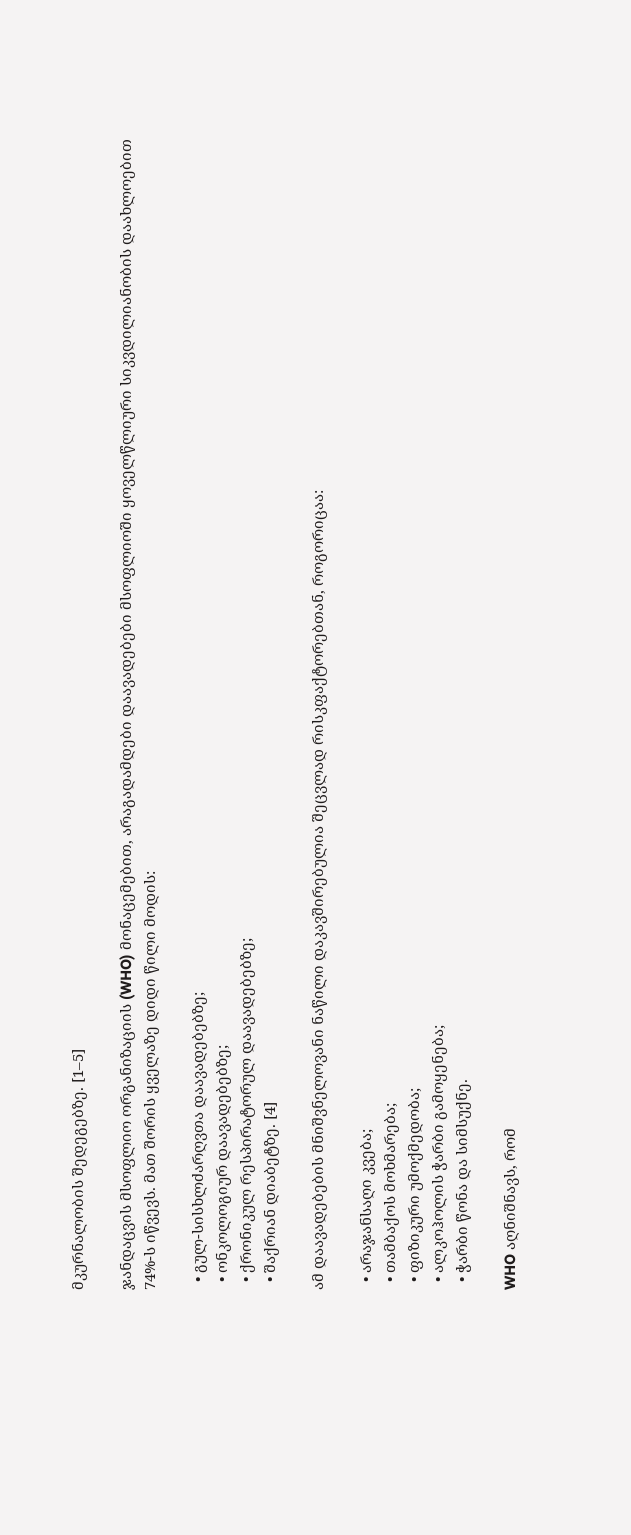მკურნალობის შედეგებზე. [1–5]

ჯანდაცვის მსოფლიო ორგანიზაციის (WHO) მონაცემებით, არაგადამდები დაავადებები მსოფლიოში ყოველწლიური სიკვდილიანობის დაახლოებით 74%-ს იწვევს. მათ შორის ყველაზე დიდი წილი მოდის:

  • გულ-სისხლძარღვთა დაავადებებზე;
  • ონკოლოგიურ დაავადებებზე;
  • ქრონიკულ რესპირატორულ დაავადებებზე;
  • შაქრიან დიაბეტზე. [4]

ამ დაავადებების მნიშვნელოვანი ნაწილი დაკავშირებულია შეცვლად რისკფაქტორებთან, როგორიცაა:

  • არაჯანსაღი კვება;
  • თამბაქოს მოხმარება;
  • ფიზიკური უმოქმედობა;
  • ალკოჰოლის ჭარბი გამოყენება;
  • ჭარბი წონა და სიმსუქნე.

WHO აღნიშნავს, რომ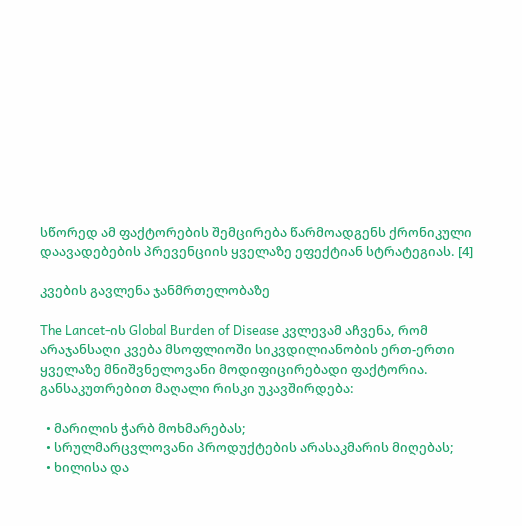სწორედ ამ ფაქტორების შემცირება წარმოადგენს ქრონიკული დაავადებების პრევენციის ყველაზე ეფექტიან სტრატეგიას. [4]

კვების გავლენა ჯანმრთელობაზე

The Lancet-ის Global Burden of Disease კვლევამ აჩვენა, რომ არაჯანსაღი კვება მსოფლიოში სიკვდილიანობის ერთ-ერთი ყველაზე მნიშვნელოვანი მოდიფიცირებადი ფაქტორია. განსაკუთრებით მაღალი რისკი უკავშირდება:

  • მარილის ჭარბ მოხმარებას;
  • სრულმარცვლოვანი პროდუქტების არასაკმარის მიღებას;
  • ხილისა და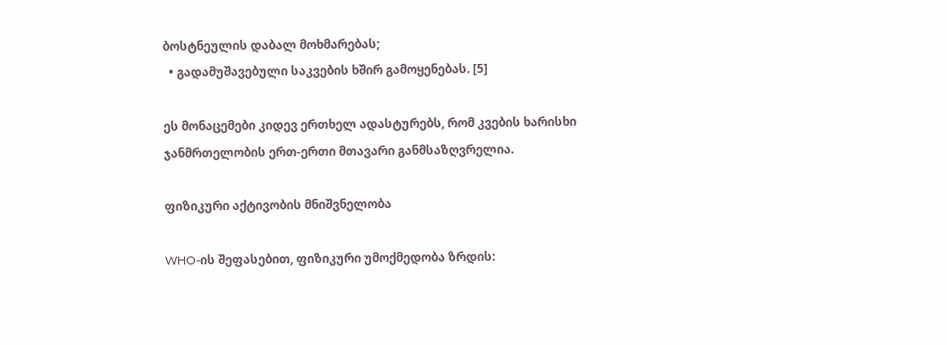ბოსტნეულის დაბალ მოხმარებას;
  • გადამუშავებული საკვების ხშირ გამოყენებას. [5]

ეს მონაცემები კიდევ ერთხელ ადასტურებს, რომ კვების ხარისხი ჯანმრთელობის ერთ-ერთი მთავარი განმსაზღვრელია.

ფიზიკური აქტივობის მნიშვნელობა

WHO-ის შეფასებით, ფიზიკური უმოქმედობა ზრდის: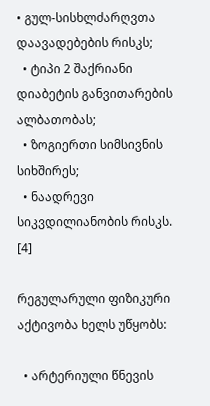• გულ-სისხლძარღვთა დაავადებების რისკს;
  • ტიპი 2 შაქრიანი დიაბეტის განვითარების ალბათობას;
  • ზოგიერთი სიმსივნის სიხშირეს;
  • ნაადრევი სიკვდილიანობის რისკს. [4]

რეგულარული ფიზიკური აქტივობა ხელს უწყობს:

  • არტერიული წნევის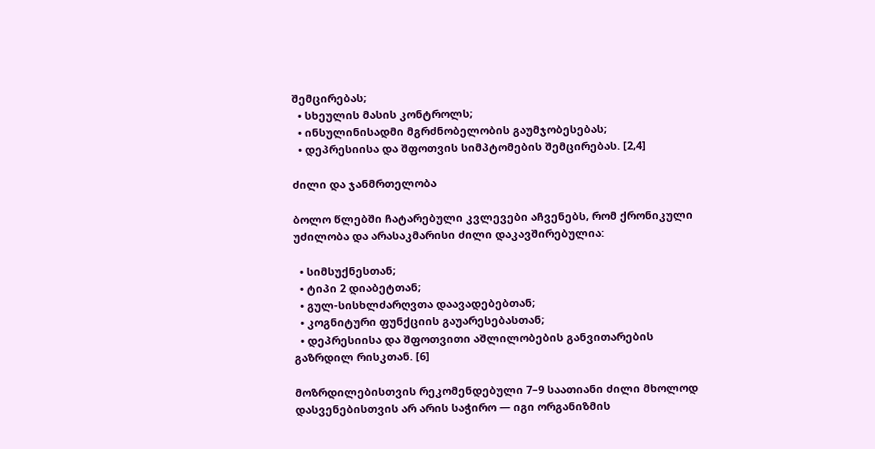შემცირებას;
  • სხეულის მასის კონტროლს;
  • ინსულინისადმი მგრძნობელობის გაუმჯობესებას;
  • დეპრესიისა და შფოთვის სიმპტომების შემცირებას. [2,4]

ძილი და ჯანმრთელობა

ბოლო წლებში ჩატარებული კვლევები აჩვენებს, რომ ქრონიკული უძილობა და არასაკმარისი ძილი დაკავშირებულია:

  • სიმსუქნესთან;
  • ტიპი 2 დიაბეტთან;
  • გულ-სისხლძარღვთა დაავადებებთან;
  • კოგნიტური ფუნქციის გაუარესებასთან;
  • დეპრესიისა და შფოთვითი აშლილობების განვითარების გაზრდილ რისკთან. [6]

მოზრდილებისთვის რეკომენდებული 7–9 საათიანი ძილი მხოლოდ დასვენებისთვის არ არის საჭირო — იგი ორგანიზმის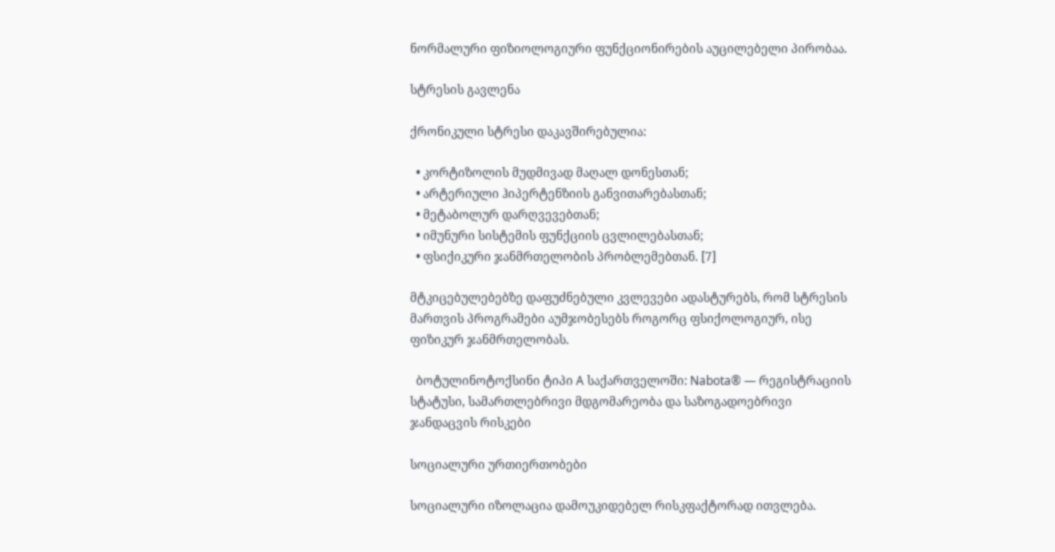ნორმალური ფიზიოლოგიური ფუნქციონირების აუცილებელი პირობაა.

სტრესის გავლენა

ქრონიკული სტრესი დაკავშირებულია:

  • კორტიზოლის მუდმივად მაღალ დონესთან;
  • არტერიული ჰიპერტენზიის განვითარებასთან;
  • მეტაბოლურ დარღვევებთან;
  • იმუნური სისტემის ფუნქციის ცვლილებასთან;
  • ფსიქიკური ჯანმრთელობის პრობლემებთან. [7]

მტკიცებულებებზე დაფუძნებული კვლევები ადასტურებს, რომ სტრესის მართვის პროგრამები აუმჯობესებს როგორც ფსიქოლოგიურ, ისე ფიზიკურ ჯანმრთელობას.

  ბოტულინოტოქსინი ტიპი A საქართველოში: Nabota® — რეგისტრაციის სტატუსი, სამართლებრივი მდგომარეობა და საზოგადოებრივი ჯანდაცვის რისკები

სოციალური ურთიერთობები

სოციალური იზოლაცია დამოუკიდებელ რისკფაქტორად ითვლება.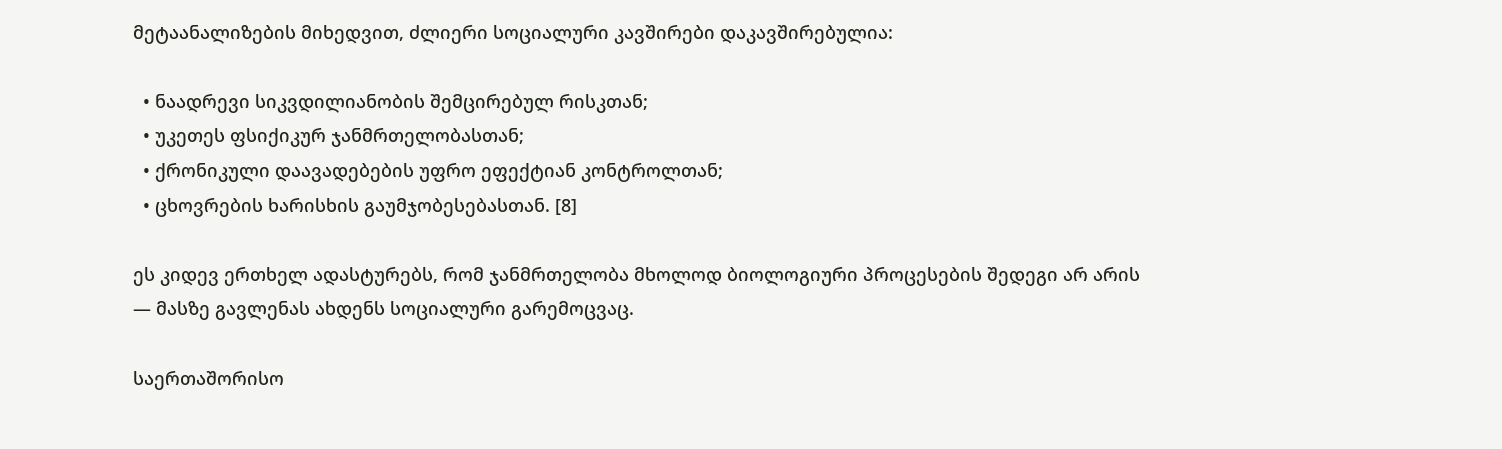მეტაანალიზების მიხედვით, ძლიერი სოციალური კავშირები დაკავშირებულია:

  • ნაადრევი სიკვდილიანობის შემცირებულ რისკთან;
  • უკეთეს ფსიქიკურ ჯანმრთელობასთან;
  • ქრონიკული დაავადებების უფრო ეფექტიან კონტროლთან;
  • ცხოვრების ხარისხის გაუმჯობესებასთან. [8]

ეს კიდევ ერთხელ ადასტურებს, რომ ჯანმრთელობა მხოლოდ ბიოლოგიური პროცესების შედეგი არ არის — მასზე გავლენას ახდენს სოციალური გარემოცვაც.

საერთაშორისო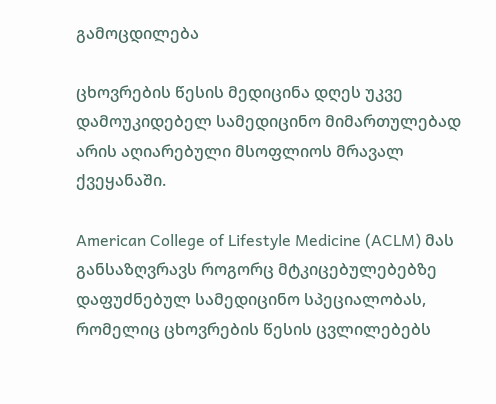გამოცდილება

ცხოვრების წესის მედიცინა დღეს უკვე დამოუკიდებელ სამედიცინო მიმართულებად არის აღიარებული მსოფლიოს მრავალ ქვეყანაში.

American College of Lifestyle Medicine (ACLM) მას განსაზღვრავს როგორც მტკიცებულებებზე დაფუძნებულ სამედიცინო სპეციალობას, რომელიც ცხოვრების წესის ცვლილებებს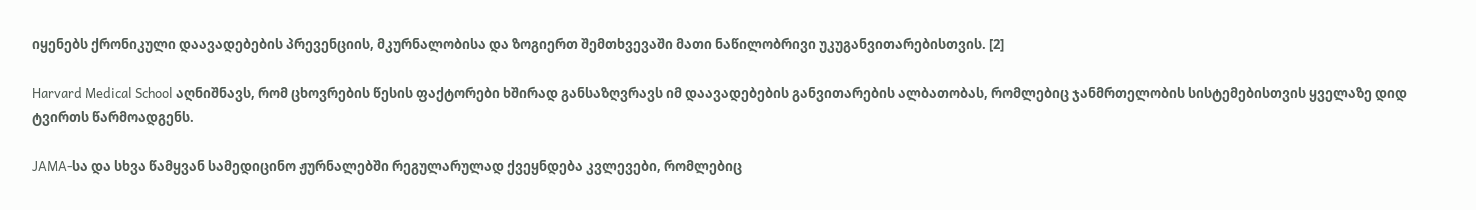იყენებს ქრონიკული დაავადებების პრევენციის, მკურნალობისა და ზოგიერთ შემთხვევაში მათი ნაწილობრივი უკუგანვითარებისთვის. [2]

Harvard Medical School აღნიშნავს, რომ ცხოვრების წესის ფაქტორები ხშირად განსაზღვრავს იმ დაავადებების განვითარების ალბათობას, რომლებიც ჯანმრთელობის სისტემებისთვის ყველაზე დიდ ტვირთს წარმოადგენს.

JAMA-სა და სხვა წამყვან სამედიცინო ჟურნალებში რეგულარულად ქვეყნდება კვლევები, რომლებიც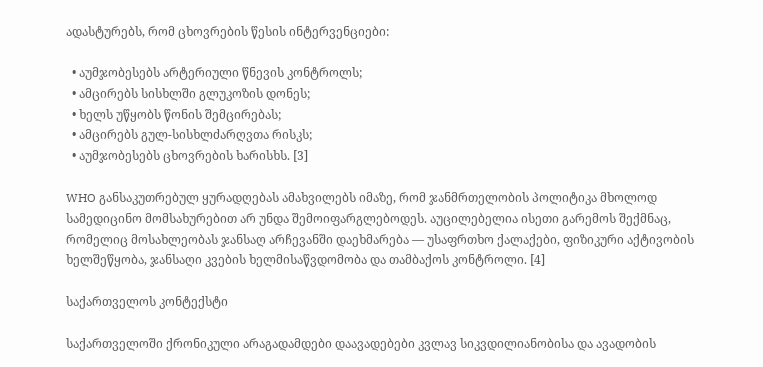ადასტურებს, რომ ცხოვრების წესის ინტერვენციები:

  • აუმჯობესებს არტერიული წნევის კონტროლს;
  • ამცირებს სისხლში გლუკოზის დონეს;
  • ხელს უწყობს წონის შემცირებას;
  • ამცირებს გულ-სისხლძარღვთა რისკს;
  • აუმჯობესებს ცხოვრების ხარისხს. [3]

WHO განსაკუთრებულ ყურადღებას ამახვილებს იმაზე, რომ ჯანმრთელობის პოლიტიკა მხოლოდ სამედიცინო მომსახურებით არ უნდა შემოიფარგლებოდეს. აუცილებელია ისეთი გარემოს შექმნაც, რომელიც მოსახლეობას ჯანსაღ არჩევანში დაეხმარება — უსაფრთხო ქალაქები, ფიზიკური აქტივობის ხელშეწყობა, ჯანსაღი კვების ხელმისაწვდომობა და თამბაქოს კონტროლი. [4]

საქართველოს კონტექსტი

საქართველოში ქრონიკული არაგადამდები დაავადებები კვლავ სიკვდილიანობისა და ავადობის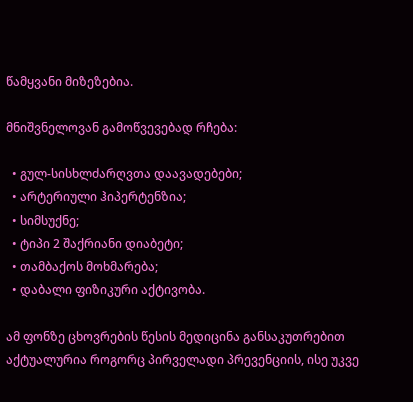წამყვანი მიზეზებია.

მნიშვნელოვან გამოწვევებად რჩება:

  • გულ-სისხლძარღვთა დაავადებები;
  • არტერიული ჰიპერტენზია;
  • სიმსუქნე;
  • ტიპი 2 შაქრიანი დიაბეტი;
  • თამბაქოს მოხმარება;
  • დაბალი ფიზიკური აქტივობა.

ამ ფონზე ცხოვრების წესის მედიცინა განსაკუთრებით აქტუალურია როგორც პირველადი პრევენციის, ისე უკვე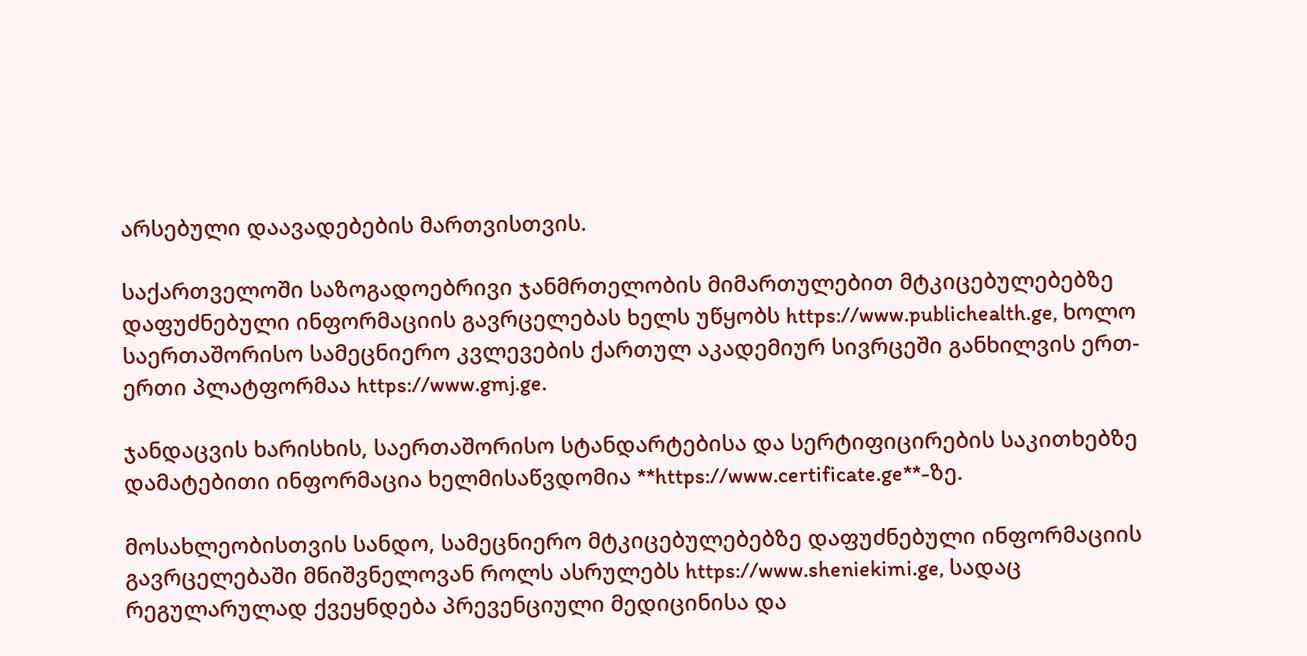არსებული დაავადებების მართვისთვის.

საქართველოში საზოგადოებრივი ჯანმრთელობის მიმართულებით მტკიცებულებებზე დაფუძნებული ინფორმაციის გავრცელებას ხელს უწყობს https://www.publichealth.ge, ხოლო საერთაშორისო სამეცნიერო კვლევების ქართულ აკადემიურ სივრცეში განხილვის ერთ-ერთი პლატფორმაა https://www.gmj.ge.

ჯანდაცვის ხარისხის, საერთაშორისო სტანდარტებისა და სერტიფიცირების საკითხებზე დამატებითი ინფორმაცია ხელმისაწვდომია **https://www.certificate.ge**-ზე.

მოსახლეობისთვის სანდო, სამეცნიერო მტკიცებულებებზე დაფუძნებული ინფორმაციის გავრცელებაში მნიშვნელოვან როლს ასრულებს https://www.sheniekimi.ge, სადაც რეგულარულად ქვეყნდება პრევენციული მედიცინისა და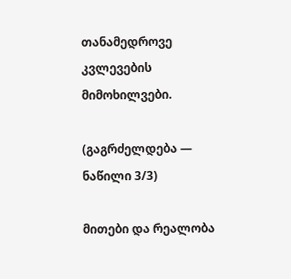თანამედროვე კვლევების მიმოხილვები.

(გაგრძელდება — ნაწილი 3/3)

მითები და რეალობა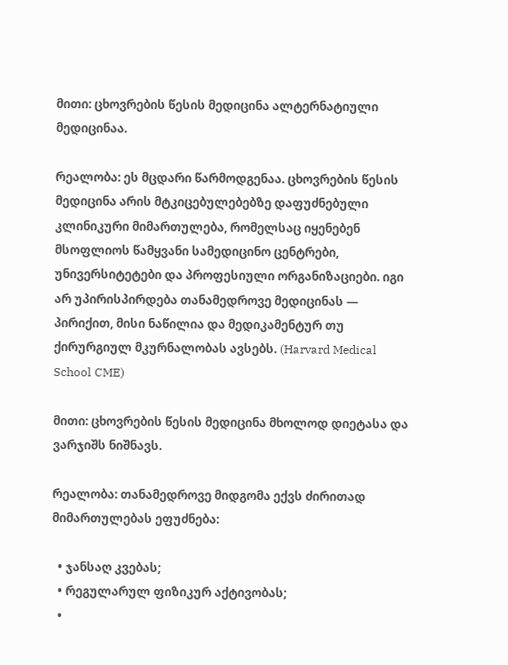მითი: ცხოვრების წესის მედიცინა ალტერნატიული მედიცინაა.

რეალობა: ეს მცდარი წარმოდგენაა. ცხოვრების წესის მედიცინა არის მტკიცებულებებზე დაფუძნებული კლინიკური მიმართულება, რომელსაც იყენებენ მსოფლიოს წამყვანი სამედიცინო ცენტრები, უნივერსიტეტები და პროფესიული ორგანიზაციები. იგი არ უპირისპირდება თანამედროვე მედიცინას — პირიქით, მისი ნაწილია და მედიკამენტურ თუ ქირურგიულ მკურნალობას ავსებს. (Harvard Medical School CME)

მითი: ცხოვრების წესის მედიცინა მხოლოდ დიეტასა და ვარჯიშს ნიშნავს.

რეალობა: თანამედროვე მიდგომა ექვს ძირითად მიმართულებას ეფუძნება:

  • ჯანსაღ კვებას;
  • რეგულარულ ფიზიკურ აქტივობას;
  •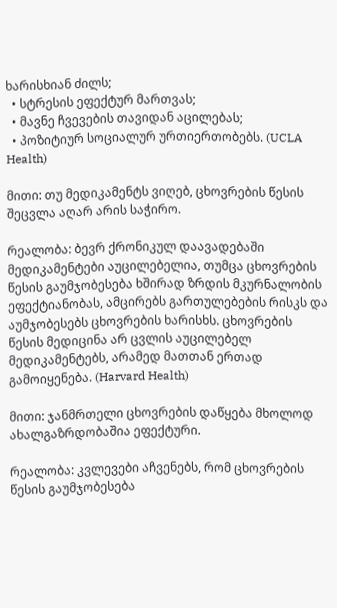ხარისხიან ძილს;
  • სტრესის ეფექტურ მართვას;
  • მავნე ჩვევების თავიდან აცილებას;
  • პოზიტიურ სოციალურ ურთიერთობებს. (UCLA Health)

მითი: თუ მედიკამენტს ვიღებ, ცხოვრების წესის შეცვლა აღარ არის საჭირო.

რეალობა: ბევრ ქრონიკულ დაავადებაში მედიკამენტები აუცილებელია, თუმცა ცხოვრების წესის გაუმჯობესება ხშირად ზრდის მკურნალობის ეფექტიანობას, ამცირებს გართულებების რისკს და აუმჯობესებს ცხოვრების ხარისხს. ცხოვრების წესის მედიცინა არ ცვლის აუცილებელ მედიკამენტებს, არამედ მათთან ერთად გამოიყენება. (Harvard Health)

მითი: ჯანმრთელი ცხოვრების დაწყება მხოლოდ ახალგაზრდობაშია ეფექტური.

რეალობა: კვლევები აჩვენებს, რომ ცხოვრების წესის გაუმჯობესება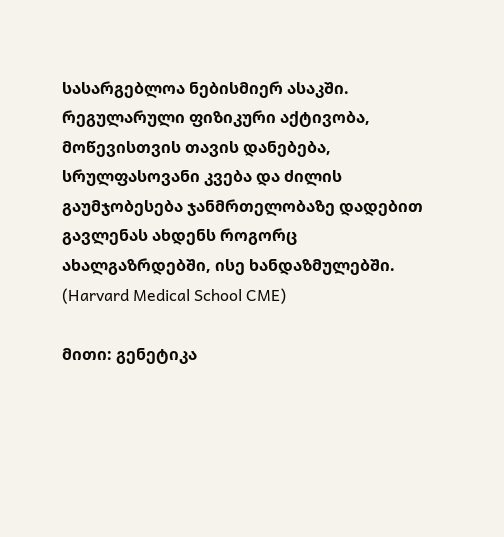სასარგებლოა ნებისმიერ ასაკში. რეგულარული ფიზიკური აქტივობა, მოწევისთვის თავის დანებება, სრულფასოვანი კვება და ძილის გაუმჯობესება ჯანმრთელობაზე დადებით გავლენას ახდენს როგორც ახალგაზრდებში, ისე ხანდაზმულებში. (Harvard Medical School CME)

მითი: გენეტიკა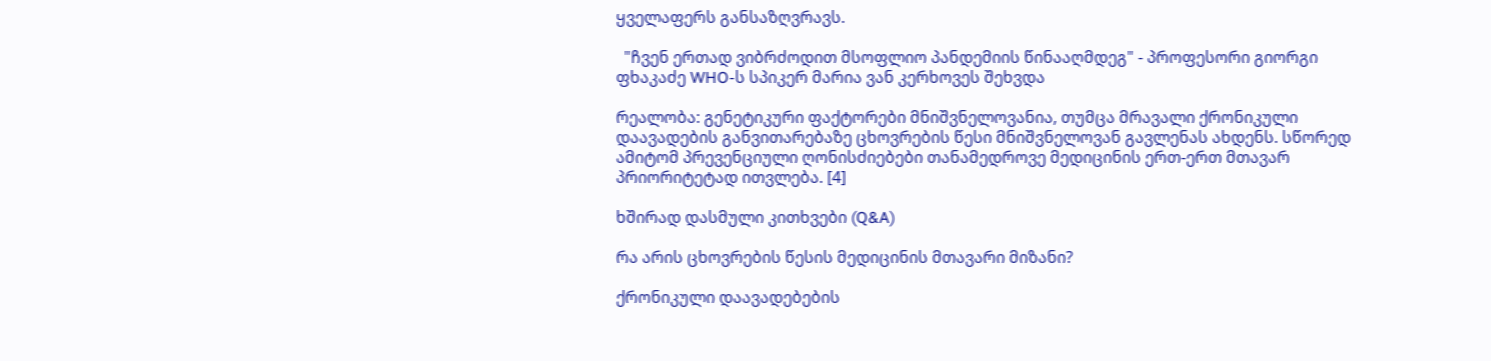ყველაფერს განსაზღვრავს.

  "ჩვენ ერთად ვიბრძოდით მსოფლიო პანდემიის წინააღმდეგ" - პროფესორი გიორგი ფხაკაძე WHO-ს სპიკერ მარია ვან კერხოვეს შეხვდა

რეალობა: გენეტიკური ფაქტორები მნიშვნელოვანია, თუმცა მრავალი ქრონიკული დაავადების განვითარებაზე ცხოვრების წესი მნიშვნელოვან გავლენას ახდენს. სწორედ ამიტომ პრევენციული ღონისძიებები თანამედროვე მედიცინის ერთ-ერთ მთავარ პრიორიტეტად ითვლება. [4]

ხშირად დასმული კითხვები (Q&A)

რა არის ცხოვრების წესის მედიცინის მთავარი მიზანი?

ქრონიკული დაავადებების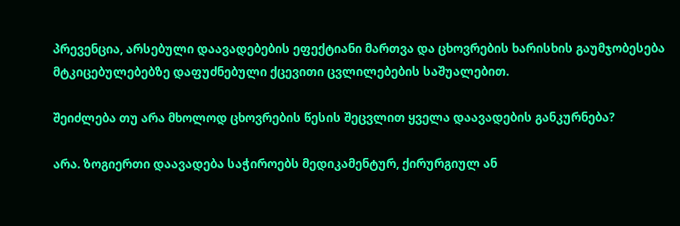პრევენცია, არსებული დაავადებების ეფექტიანი მართვა და ცხოვრების ხარისხის გაუმჯობესება მტკიცებულებებზე დაფუძნებული ქცევითი ცვლილებების საშუალებით.

შეიძლება თუ არა მხოლოდ ცხოვრების წესის შეცვლით ყველა დაავადების განკურნება?

არა. ზოგიერთი დაავადება საჭიროებს მედიკამენტურ, ქირურგიულ ან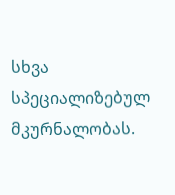სხვა სპეციალიზებულ მკურნალობას.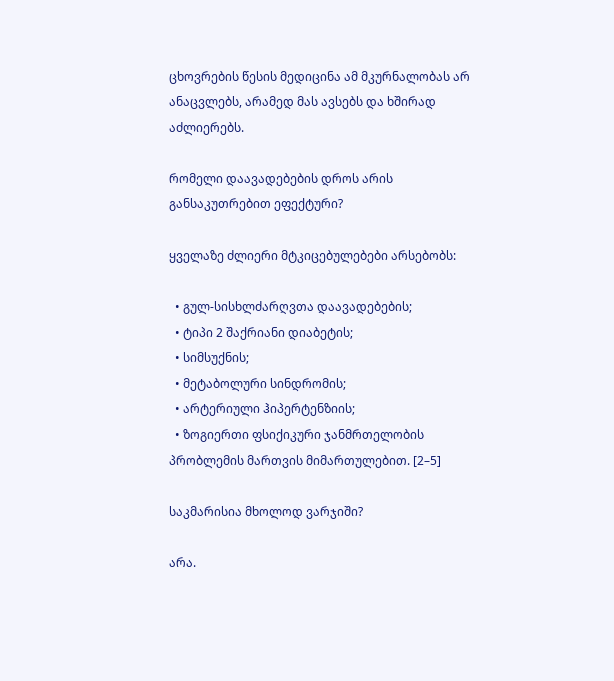ცხოვრების წესის მედიცინა ამ მკურნალობას არ ანაცვლებს, არამედ მას ავსებს და ხშირად აძლიერებს.

რომელი დაავადებების დროს არის განსაკუთრებით ეფექტური?

ყველაზე ძლიერი მტკიცებულებები არსებობს:

  • გულ-სისხლძარღვთა დაავადებების;
  • ტიპი 2 შაქრიანი დიაბეტის;
  • სიმსუქნის;
  • მეტაბოლური სინდრომის;
  • არტერიული ჰიპერტენზიის;
  • ზოგიერთი ფსიქიკური ჯანმრთელობის პრობლემის მართვის მიმართულებით. [2–5]

საკმარისია მხოლოდ ვარჯიში?

არა.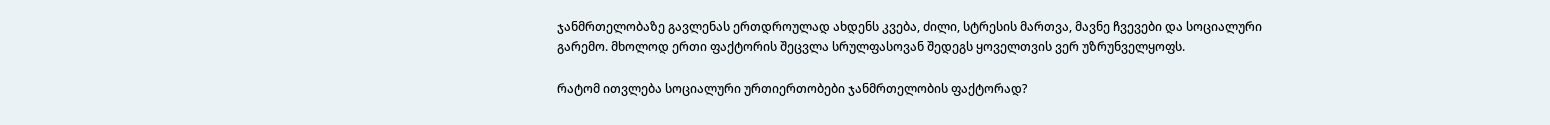ჯანმრთელობაზე გავლენას ერთდროულად ახდენს კვება, ძილი, სტრესის მართვა, მავნე ჩვევები და სოციალური გარემო. მხოლოდ ერთი ფაქტორის შეცვლა სრულფასოვან შედეგს ყოველთვის ვერ უზრუნველყოფს.

რატომ ითვლება სოციალური ურთიერთობები ჯანმრთელობის ფაქტორად?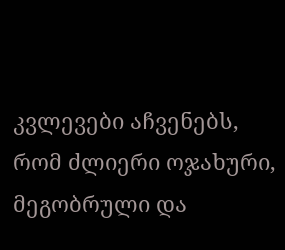კვლევები აჩვენებს, რომ ძლიერი ოჯახური, მეგობრული და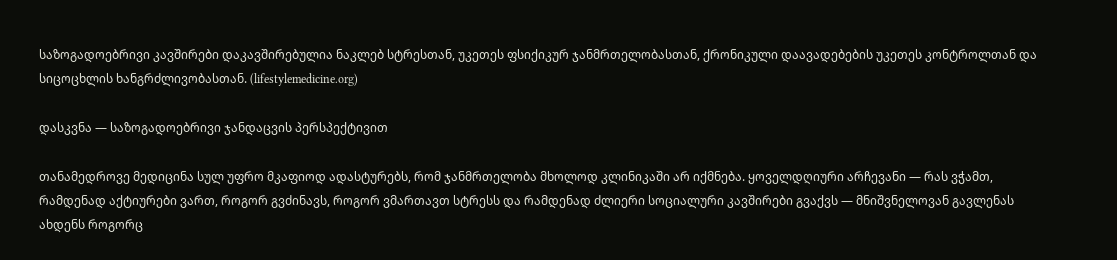საზოგადოებრივი კავშირები დაკავშირებულია ნაკლებ სტრესთან, უკეთეს ფსიქიკურ ჯანმრთელობასთან, ქრონიკული დაავადებების უკეთეს კონტროლთან და სიცოცხლის ხანგრძლივობასთან. (lifestylemedicine.org)

დასკვნა — საზოგადოებრივი ჯანდაცვის პერსპექტივით

თანამედროვე მედიცინა სულ უფრო მკაფიოდ ადასტურებს, რომ ჯანმრთელობა მხოლოდ კლინიკაში არ იქმნება. ყოველდღიური არჩევანი — რას ვჭამთ, რამდენად აქტიურები ვართ, როგორ გვძინავს, როგორ ვმართავთ სტრესს და რამდენად ძლიერი სოციალური კავშირები გვაქვს — მნიშვნელოვან გავლენას ახდენს როგორც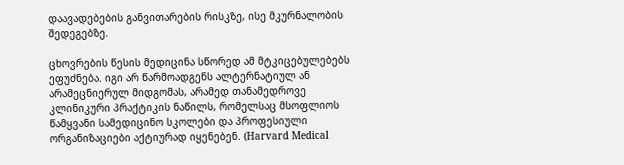დაავადებების განვითარების რისკზე, ისე მკურნალობის შედეგებზე.

ცხოვრების წესის მედიცინა სწორედ ამ მტკიცებულებებს ეფუძნება. იგი არ წარმოადგენს ალტერნატიულ ან არამეცნიერულ მიდგომას, არამედ თანამედროვე კლინიკური პრაქტიკის ნაწილს, რომელსაც მსოფლიოს წამყვანი სამედიცინო სკოლები და პროფესიული ორგანიზაციები აქტიურად იყენებენ. (Harvard Medical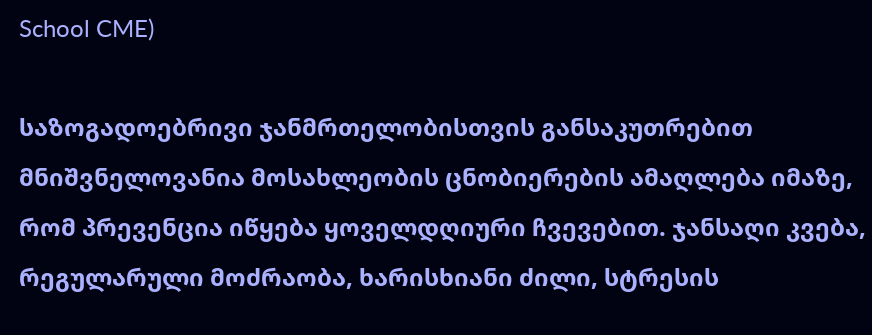School CME)

საზოგადოებრივი ჯანმრთელობისთვის განსაკუთრებით მნიშვნელოვანია მოსახლეობის ცნობიერების ამაღლება იმაზე, რომ პრევენცია იწყება ყოველდღიური ჩვევებით. ჯანსაღი კვება, რეგულარული მოძრაობა, ხარისხიანი ძილი, სტრესის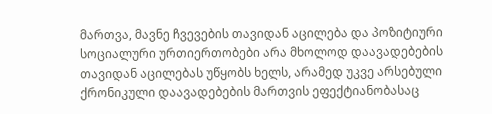მართვა, მავნე ჩვევების თავიდან აცილება და პოზიტიური სოციალური ურთიერთობები არა მხოლოდ დაავადებების თავიდან აცილებას უწყობს ხელს, არამედ უკვე არსებული ქრონიკული დაავადებების მართვის ეფექტიანობასაც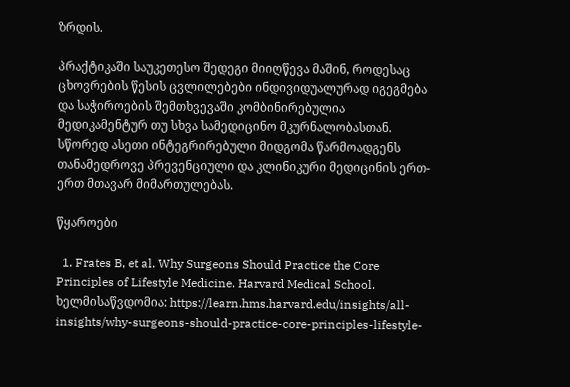ზრდის.

პრაქტიკაში საუკეთესო შედეგი მიიღწევა მაშინ, როდესაც ცხოვრების წესის ცვლილებები ინდივიდუალურად იგეგმება და საჭიროების შემთხვევაში კომბინირებულია მედიკამენტურ თუ სხვა სამედიცინო მკურნალობასთან. სწორედ ასეთი ინტეგრირებული მიდგომა წარმოადგენს თანამედროვე პრევენციული და კლინიკური მედიცინის ერთ-ერთ მთავარ მიმართულებას.

წყაროები

  1. Frates B, et al. Why Surgeons Should Practice the Core Principles of Lifestyle Medicine. Harvard Medical School. ხელმისაწვდომია: https://learn.hms.harvard.edu/insights/all-insights/why-surgeons-should-practice-core-principles-lifestyle-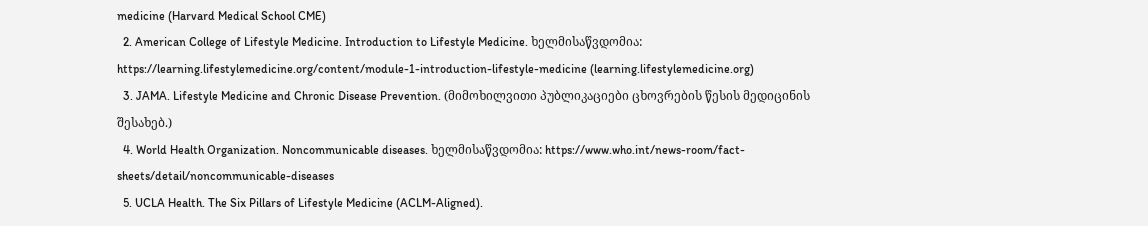medicine (Harvard Medical School CME)
  2. American College of Lifestyle Medicine. Introduction to Lifestyle Medicine. ხელმისაწვდომია: https://learning.lifestylemedicine.org/content/module-1-introduction-lifestyle-medicine (learning.lifestylemedicine.org)
  3. JAMA. Lifestyle Medicine and Chronic Disease Prevention. (მიმოხილვითი პუბლიკაციები ცხოვრების წესის მედიცინის შესახებ.)
  4. World Health Organization. Noncommunicable diseases. ხელმისაწვდომია: https://www.who.int/news-room/fact-sheets/detail/noncommunicable-diseases
  5. UCLA Health. The Six Pillars of Lifestyle Medicine (ACLM-Aligned).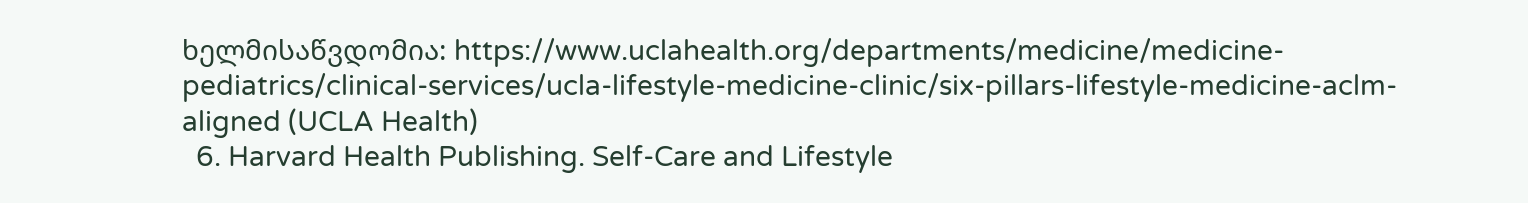ხელმისაწვდომია: https://www.uclahealth.org/departments/medicine/medicine-pediatrics/clinical-services/ucla-lifestyle-medicine-clinic/six-pillars-lifestyle-medicine-aclm-aligned (UCLA Health)
  6. Harvard Health Publishing. Self-Care and Lifestyle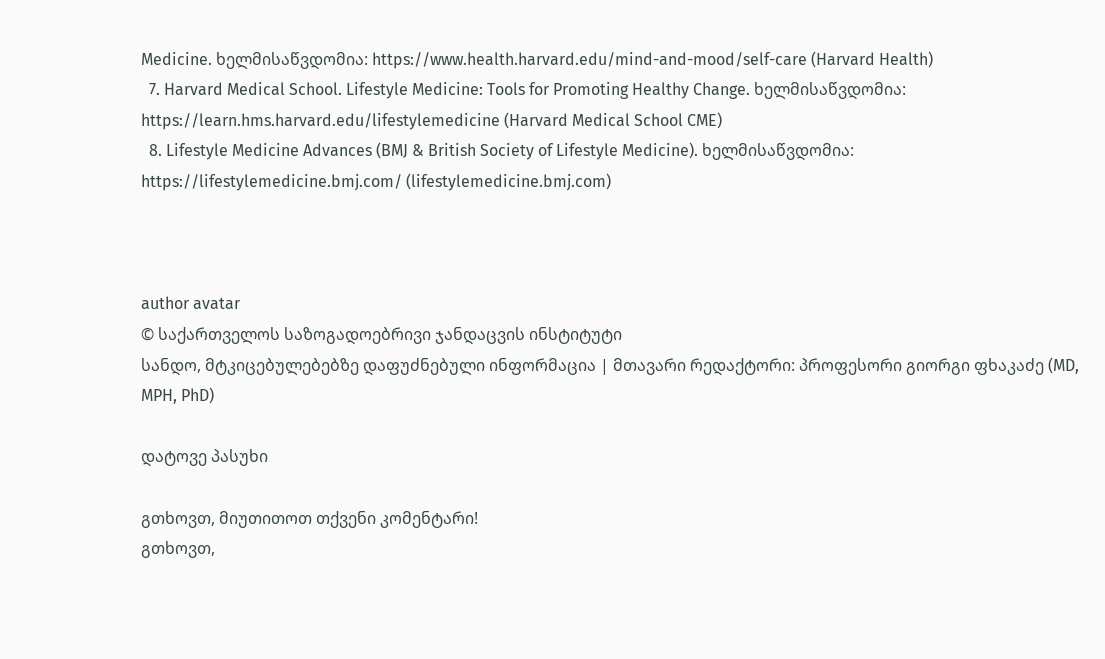Medicine. ხელმისაწვდომია: https://www.health.harvard.edu/mind-and-mood/self-care (Harvard Health)
  7. Harvard Medical School. Lifestyle Medicine: Tools for Promoting Healthy Change. ხელმისაწვდომია: https://learn.hms.harvard.edu/lifestylemedicine (Harvard Medical School CME)
  8. Lifestyle Medicine Advances (BMJ & British Society of Lifestyle Medicine). ხელმისაწვდომია: https://lifestylemedicine.bmj.com/ (lifestylemedicine.bmj.com)



author avatar
© საქართველოს საზოგადოებრივი ჯანდაცვის ინსტიტუტი
სანდო, მტკიცებულებებზე დაფუძნებული ინფორმაცია | მთავარი რედაქტორი: პროფესორი გიორგი ფხაკაძე (MD, MPH, PhD)

დატოვე პასუხი

გთხოვთ, მიუთითოთ თქვენი კომენტარი!
გთხოვთ,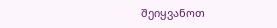შეიყვანოთ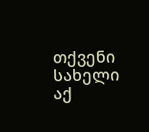თქვენი სახელი აქ